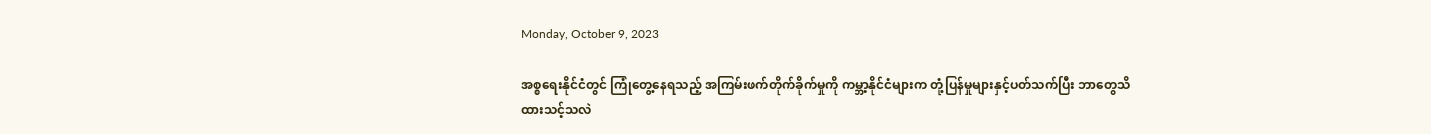Monday, October 9, 2023

အစ္စရေးနိုင်ငံတွင် ကြုံတွေ့နေရသည့် အကြမ်းဖက်တိုက်ခိုက်မှုကို ကမ္ဘာ့နိုင်ငံများက တုံ့ပြန်မှုများနှင့်ပတ်သက်ပြီး ဘာတွေသိထားသင့်သလဲ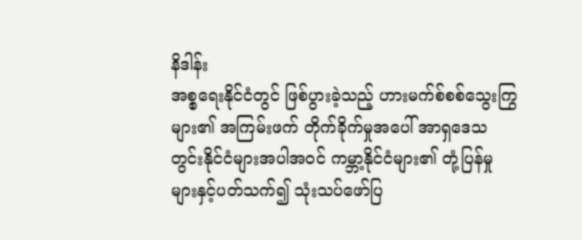နိဒါန်း
အစ္စရေးနိုင်ငံတွင် ဖြစ်ပွားခဲ့သည့် ဟားမက်စ်စစ်သွေးကြွများ၏ အကြမ်းဖက် တိုက်ခိုက်မှုအပေါ် အာရှဒေသတွင်းနိုင်ငံများအပါအဝင် ကမ္ဘာ့နိုင်ငံများ၏ တုံ့ပြန်မှုများနှင့်ပတ်သက်၍ သုံးသပ်ဖော်ပြ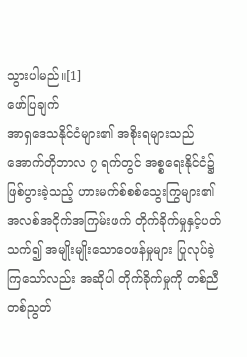သွားပါမည်။[1]
ဖော်ပြချက်
အာရှဒေသနိုင်ငံများ၏ အစိုးရများသည် အောက်တိုဘာလ ၇ ရက်တွင် အစ္စရေးနိုင်ငံ၌ဖြစ်ပွားခဲ့သည့် ဟားမက်စ်စစ်သွေးကြွများ၏ အလစ်အငိုက်အကြမ်းဖက် တိုက်ခိုက်မှုနှင့်ပတ်သက်၍ အမျိုးမျိုးသောဝေဖန်မှုများ ပြုလုပ်ခဲ့ကြသော်လည်း အဆိုပါ တိုက်ခိုက်မှုကို တစ်ညီတစ်ညွတ်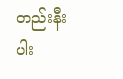တည်းနီးပါး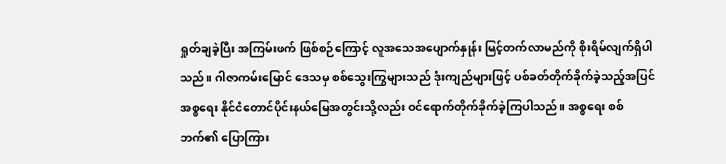ရှုတ်ချခဲ့ပြီး အကြမ်းဖက် ဖြစ်စဉ်ကြောင့် လူအသေအပျောက်နှုန်း မြင့်တက်လာမည်ကို စိုးရိမ်လျက်ရှိပါသည်။ ဂါဇာကမ်းမြောင် ဒေသမှ စစ်သွေးကြွများသည် ဒုံးကျည်များဖြင့် ပစ်ခတ်တိုက်ခိုက်ခဲ့သည့်အပြင် အစ္စရေး နိုင်ငံတောင်ပိုင်းနယ်မြေအတွင်းသို့လည်း ဝင်ရောက်တိုက်ခိုက်ခဲ့ကြပါသည်။ အစ္စရေး စစ်ဘက်၏ ပြောကြား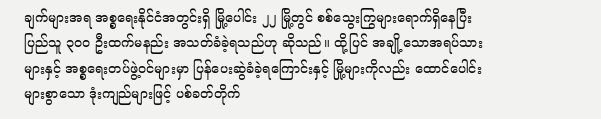ချက်များအရ အစ္စရေးနိုင်ငံအတွင်းရှိ မြို့ပေါင်း ၂၂ မြို့တွင် စစ်သွေးကြွများရောက်ရှိနေပြီး ပြည်သူ ၃၀၀ ဦးထက်မနည်း အသတ်ခံခဲ့ရသည်ဟု ဆိုသည်။ ထို့ပြင် အချို့သောအရပ်သားများနှင့် အစ္စရေးတပ်ဖွဲ့ဝင်များမှာ ပြန်ပေးဆွဲခံခဲ့ရကြောင်းနှင့် မြို့များကိုလည်း ထောင်ပေါင်းများစွာသော ဒုံးကျည်များဖြင့် ပစ်ခတ်တိုက်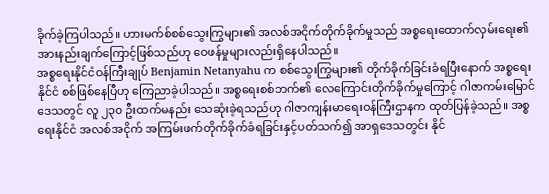ခိုက်ခဲ့ကြပါသည်။ ဟားမက်စ်စစ်သွေးကြွများ၏ အလစ်အငိုက်တိုက်ခိုက်မှုသည် အစ္စရေးထောက်လှမ်းရေး၏ အားနည်းချက်ကြောင့်ဖြစ်သည်ဟု ဝေဖန်မှုများလည်းရှိနေပါသည်။
အစ္စရေးနိုင်ငံဝန်ကြီးချုပ် Benjamin Netanyahu က စစ်သွေးကြွများ၏ တိုက်ခိုက်ခြင်းခံရပြီးနောက် အစ္စရေးနိုင်ငံ စစ်ဖြစ်နေပြီဟု ကြေညာခဲ့ပါသည်။ အစ္စရေးစစ်ဘက်၏ လေကြောင်းတိုက်ခိုက်မှုကြောင့် ဂါဇာကမ်းမြောင်ဒေသတွင် လူ ၂၃၀ ဦးထက်မနည်း သေဆုံးခဲ့ရသည်ဟု ဂါဇာကျန်းမာရေးဝန်ကြီးဌာနက ထုတ်ပြန်ခဲ့သည်။ အစ္စရေးနိုင်ငံ အလစ်အငိုက် အကြမ်းဖက်တိုက်ခိုက်ခံရခြင်းနှင့်ပတ်သက်၍ အာရှဒေသတွင်း နိုင်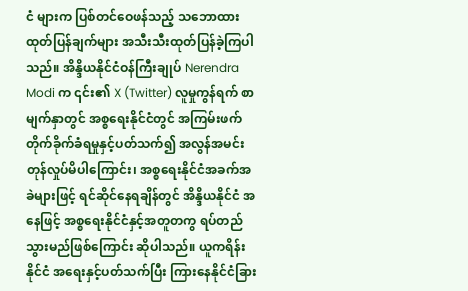ငံ များက ပြစ်တင်ဝေဖန်သည့် သဘောထားထုတ်ပြန်ချက်များ အသီးသီးထုတ်ပြန်ခဲ့ကြပါသည်။ အိန္ဒိယနိုင်ငံဝန်ကြီးချုပ် Nerendra Modi က ၎င်း၏ X (Twitter) လူမှုကွန်ရက် စာမျက်နှာတွင် အစ္စရေးနိုင်ငံတွင် အကြမ်းဖက်တိုက်ခိုက်ခံရမှုနှင့်ပတ်သက်၍ အလွန်အမင်း တုန်လှုပ်မိပါကြောင်း၊ အစ္စရေးနိုင်ငံအခက်အခဲများဖြင့် ရင်ဆိုင်နေရချိန်တွင် အိန္ဒိယနိုင်ငံ အနေဖြင့် အစ္စရေးနိုင်ငံနှင့်အတူတကွ ရပ်တည်သွားမည်ဖြစ်ကြောင်း ဆိုပါသည်။ ယူကရိန်းနိုင်ငံ အရေးနှင့်ပတ်သက်ပြီး ကြားနေနိုင်ငံခြား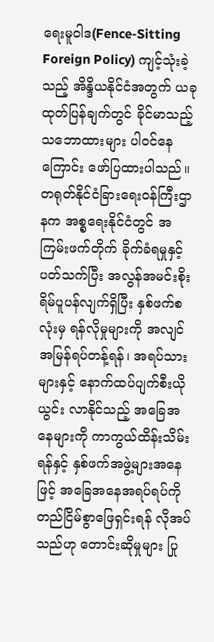ရေးမူဝါဒ(Fence-Sitting Foreign Policy) ကျင့်သုံးခဲ့သည့် အိန္ဒိယနိုင်ငံအတွက် ယခုထုတ်ပြန်ချက်တွင် ခိုင်မာသည့် သဘောထားများ ပါဝင်နေကြောင်း ဖော်ပြထားပါသည်။
တရုတ်နိုင်ငံခြားရေးဝန်ကြီးဌာနက အစ္စရေးနိုင်ငံတွင် အကြမ်းဖက်တိုက် ခိုက်ခံရမှုနှင့် ပတ်သက်ပြီး အလွန်အမင်းစိုးရိမ်ပူပန်လျက်ရှိပြီး နှစ်ဖက်စလုံးမှ ရန်လိုမှုများကို အလျင်အမြန်ရပ်တန့်ရန်၊ အရပ်သားများနှင့် နောက်ထပ်ပျက်စီးယိုယွင်း လာနိုင်သည့် အခြေအနေများကို ကာကွယ်ထိန်းသိမ်းရန်နှင့် နှစ်ဖက်အဖွဲ့များအနေဖြင့် အခြေအနေအရပ်ရပ်ကို တည်ငြိမ်စွာဖြေရှင်းရန် လိုအပ်သည်ဟု တောင်းဆိုမှုများ ပြု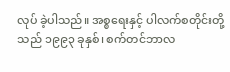လုပ် ခဲ့ပါသည်။ အစ္စရေးနှင့် ပါလက်စတိုင်းတို့သည် ၁၉၉၃ ခုနှစ်၊ စက်တင်ဘာလ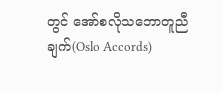တွင် အော်စလိုသဘောတူညီချက်(Oslo Accords)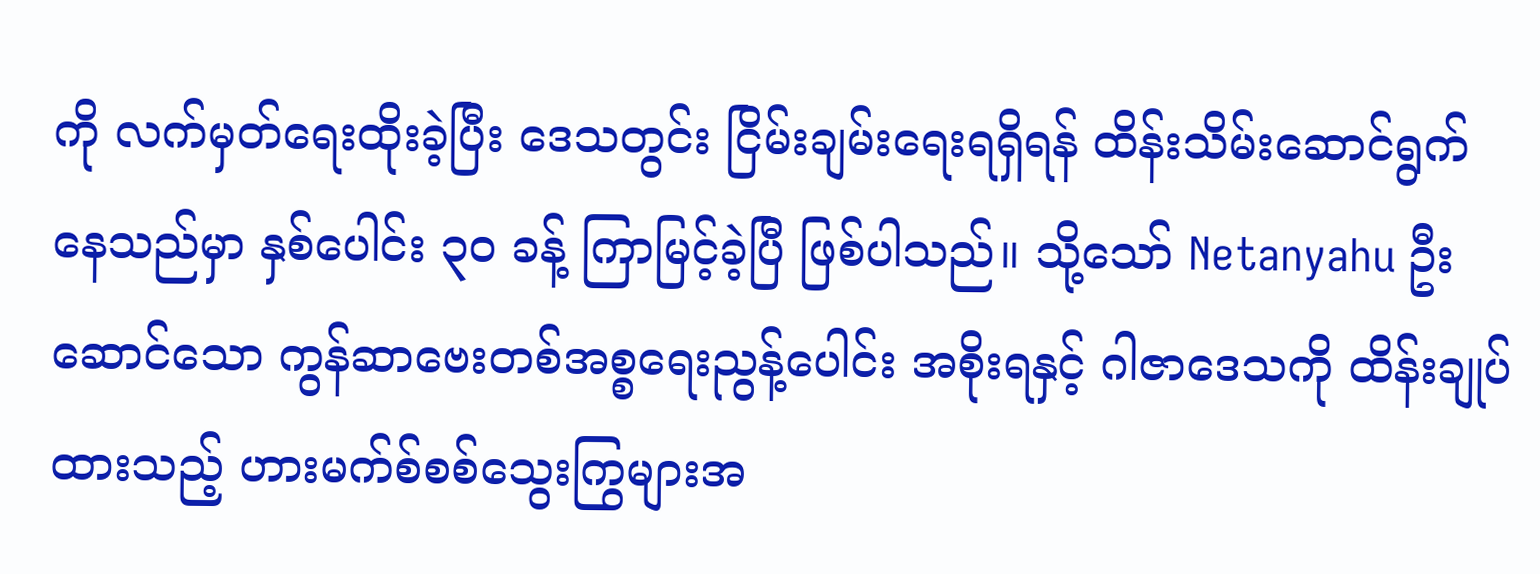ကို လက်မှတ်ရေးထိုးခဲ့ပြီး ဒေသတွင်း ငြိမ်းချမ်းရေးရရှိရန် ထိန်းသိမ်းဆောင်ရွက်နေသည်မှာ နှစ်ပေါင်း ၃၀ ခန့် ကြာမြင့်ခဲ့ပြီ ဖြစ်ပါသည်။ သို့သော် Netanyahu ဦးဆောင်သော ကွန်ဆာဗေးတစ်အစ္စရေးညွန့်ပေါင်း အစိုးရနှင့် ဂါဇာဒေသကို ထိန်းချုပ်ထားသည့် ဟားမက်စ်စစ်သွေးကြွများအ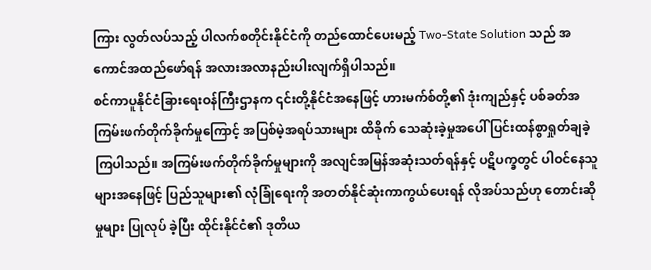ကြား လွတ်လပ်သည့် ပါလက်စတိုင်းနိုင်ငံကို တည်ထောင်ပေးမည့် Two-State Solution သည် အကောင်အထည်ဖော်ရန် အလားအလာနည်းပါးလျက်ရှိပါသည်။
စင်ကာပူနိုင်ငံခြားရေးဝန်ကြီးဌာနက ၎င်းတို့နိုင်ငံအနေဖြင့် ဟားမက်စ်တို့၏ ဒုံးကျည်နှင့် ပစ်ခတ်အကြမ်းဖက်တိုက်ခိုက်မှုကြောင့် အပြစ်မဲ့အရပ်သားများ ထိခိုက် သေဆုံးခဲ့မှုအပေါ် ပြင်းထန်စွာရှုတ်ချခဲ့ကြပါသည်။ အကြမ်းဖက်တိုက်ခိုက်မှုများကို အလျင်အမြန်အဆုံးသတ်ရန်နှင့် ပဋိပက္ခတွင် ပါဝင်နေသူများအနေဖြင့် ပြည်သူများ၏ လုံခြုံရေးကို အတတ်နိုင်ဆုံးကာကွယ်ပေးရန် လိုအပ်သည်ဟု တောင်းဆိုမှုများ ပြုလုပ် ခဲ့ပြီး ထိုင်းနိုင်ငံ၏ ဒုတိယ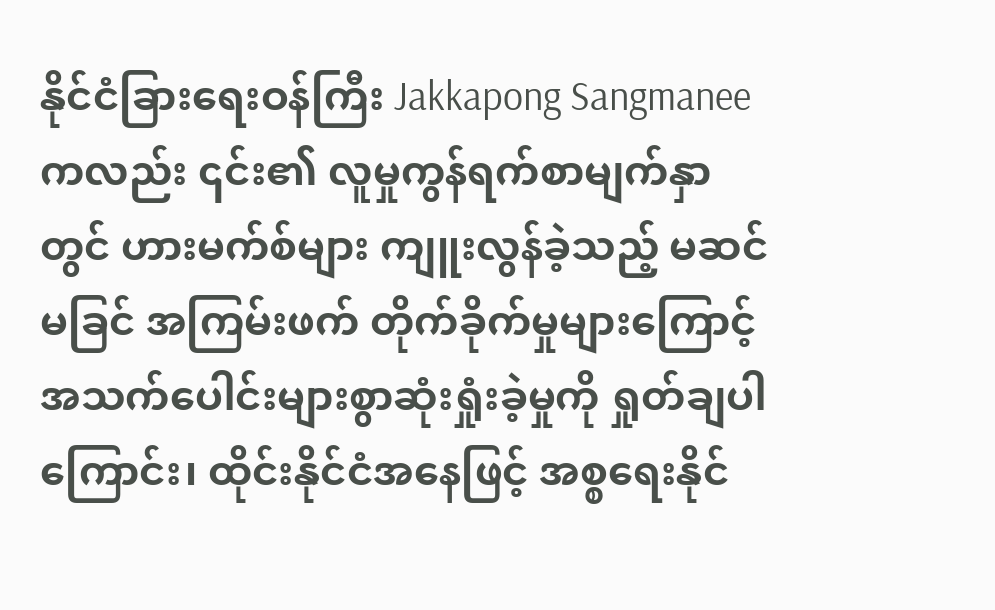နိုင်ငံခြားရေးဝန်ကြီး Jakkapong Sangmanee ကလည်း ၎င်း၏ လူမှုကွန်ရက်စာမျက်နှာတွင် ဟားမက်စ်များ ကျူးလွန်ခဲ့သည့် မဆင်မခြင် အကြမ်းဖက် တိုက်ခိုက်မှုများကြောင့် အသက်ပေါင်းများစွာဆုံးရှုံးခဲ့မှုကို ရှုတ်ချပါကြောင်း၊ ထိုင်းနိုင်ငံအနေဖြင့် အစ္စရေးနိုင်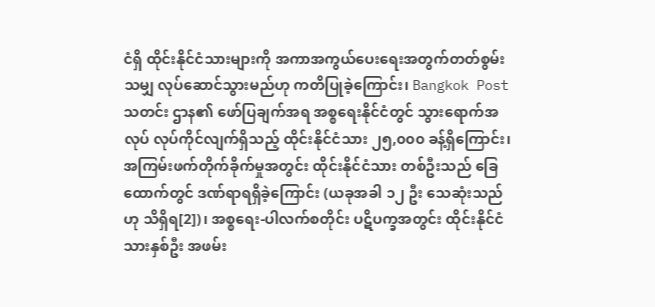ငံရှိ ထိုင်းနိုင်ငံသားများကို အကာအကွယ်ပေးရေးအတွက်တတ်စွမ်းသမျှ လုပ်ဆောင်သွားမည်ဟု ကတိပြုခဲ့ကြောင်း၊ Bangkok Post သတင်း ဌာန၏ ဖော်ပြချက်အရ အစ္စရေးနိုင်ငံတွင် သွားရောက်အလုပ် လုပ်ကိုင်လျက်ရှိသည့် ထိုင်းနိုင်ငံသား ၂၅,၀၀၀ ခန့်ရှိကြောင်း၊ အကြမ်းဖက်တိုက်ခိုက်မှုအတွင်း ထိုင်းနိုင်ငံသား တစ်ဦးသည် ခြေထောက်တွင် ဒဏ်ရာရရှိခဲ့ကြောင်း (ယခုအခါ ၁၂ ဦး သေဆုံးသည်ဟု သိရှိရ[2])၊ အစ္စရေး-ပါလက်စတိုင်း ပဋိပက္ခအတွင်း ထိုင်းနိုင်ငံသားနှစ်ဦး အဖမ်း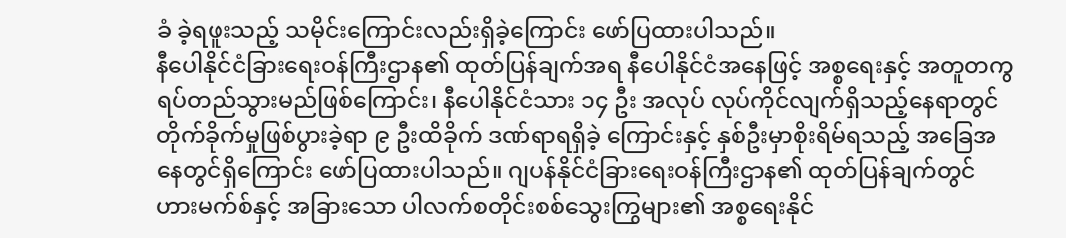ခံ ခဲ့ရဖူးသည့် သမိုင်းကြောင်းလည်းရှိခဲ့ကြောင်း ဖော်ပြထားပါသည်။
နီပေါနိုင်ငံခြားရေးဝန်ကြီးဌာန၏ ထုတ်ပြန်ချက်အရ နီပေါနိုင်ငံအနေဖြင့် အစ္စရေးနှင့် အတူတကွရပ်တည်သွားမည်ဖြစ်ကြောင်း၊ နီပေါနိုင်ငံသား ၁၄ ဦး အလုပ် လုပ်ကိုင်လျက်ရှိသည့်နေရာတွင် တိုက်ခိုက်မှုဖြစ်ပွားခဲ့ရာ ၉ ဦးထိခိုက် ဒဏ်ရာရရှိခဲ့ ကြောင်းနှင့် နှစ်ဦးမှာစိုးရိမ်ရသည့် အခြေအနေတွင်ရှိကြောင်း ဖော်ပြထားပါသည်။ ဂျပန်နိုင်ငံခြားရေးဝန်ကြီးဌာန၏ ထုတ်ပြန်ချက်တွင် ဟားမက်စ်နှင့် အခြားသော ပါလက်စတိုင်းစစ်သွေးကြွများ၏ အစ္စရေးနိုင်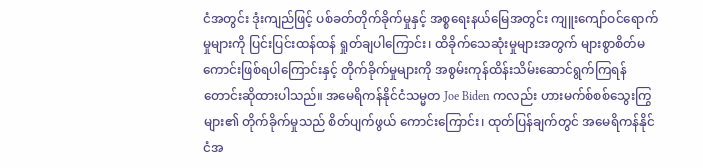ငံအတွင်း ဒုံးကျည်ဖြင့် ပစ်ခတ်တိုက်ခိုက်မှုနှင့် အစ္စရေးနယ်မြေအတွင်း ကျူးကျော်ဝင်ရောက်မှုများကို ပြင်းပြင်းထန်ထန် ရှုတ်ချပါကြောင်း၊ ထိခိုက်သေဆုံးမှုများအတွက် များစွာစိတ်မကောင်းဖြစ်ရပါကြောင်းနှင့် တိုက်ခိုက်မှုများကို အစွမ်းကုန်ထိန်းသိမ်းဆောင်ရွက်ကြရန် တောင်းဆိုထားပါသည်။ အမေရိကန်နိုင်ငံသမ္မတ Joe Biden ကလည်း ဟားမက်စ်စစ်သွေးကြွများ၏ တိုက်ခိုက်မှုသည် စိတ်ပျက်ဖွယ် ကောင်းကြောင်း၊ ထုတ်ပြန်ချက်တွင် အမေရိကန်နိုင်ငံအ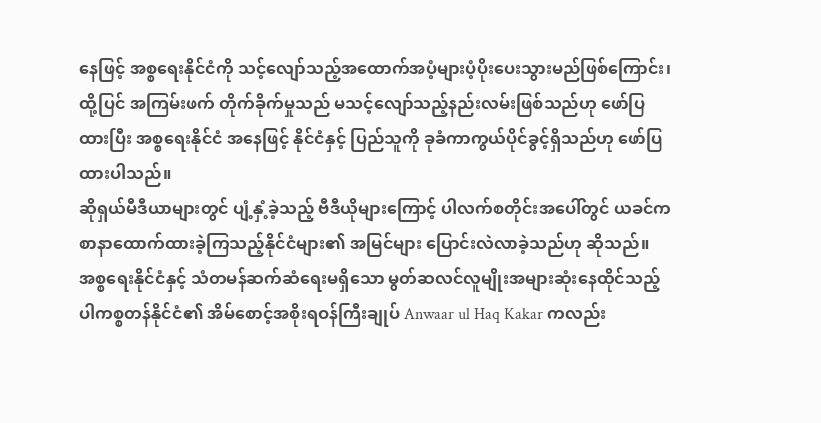နေဖြင့် အစ္စရေးနိုင်ငံကို သင့်လျော်သည့်အထောက်အပံ့များပံ့ပိုးပေးသွားမည်ဖြစ်ကြောင်း၊ ထို့ပြင် အကြမ်းဖက် တိုက်ခိုက်မှုသည် မသင့်လျော်သည့်နည်းလမ်းဖြစ်သည်ဟု ဖော်ပြထားပြီး အစ္စရေးနိုင်ငံ အနေဖြင့် နိုင်ငံနှင့် ပြည်သူကို ခုခံကာကွယ်ပိုင်ခွင့်ရှိသည်ဟု ဖော်ပြထားပါသည်။
ဆိုရှယ်မီဒီယာများတွင် ပျံ့နှံ့ခဲ့သည့် ဗီဒီယိုများကြောင့် ပါလက်စတိုင်းအပေါ်တွင် ယခင်က စာနာထောက်ထားခဲ့ကြသည့်နိုင်ငံများ၏ အမြင်များ ပြောင်းလဲလာခဲ့သည်ဟု ဆိုသည်။ အစ္စရေးနိုင်ငံနှင့် သံတမန်ဆက်ဆံရေးမရှိသော မွတ်ဆလင်လူမျိုးအများဆုံးနေထိုင်သည့် ပါကစ္စတန်နိုင်ငံ၏ အိမ်စောင့်အစိုးရဝန်ကြီးချုပ် Anwaar ul Haq Kakar ကလည်း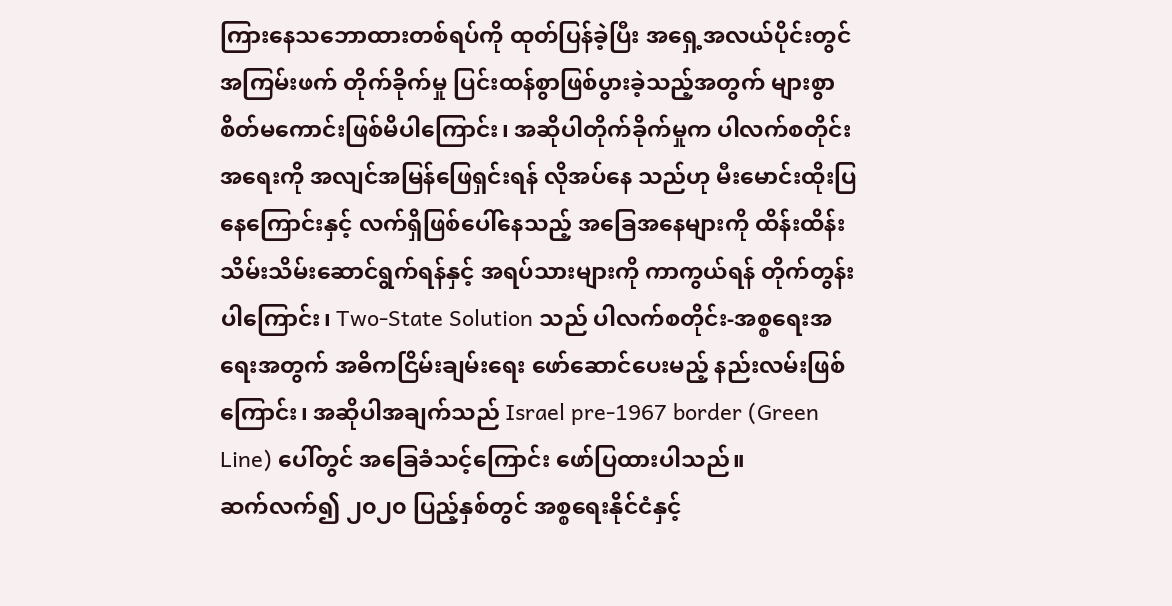ကြားနေသဘောထားတစ်ရပ်ကို ထုတ်ပြန်ခဲ့ပြီး အရှေ့အလယ်ပိုင်းတွင် အကြမ်းဖက် တိုက်ခိုက်မှု ပြင်းထန်စွာဖြစ်ပွားခဲ့သည့်အတွက် များစွာစိတ်မကောင်းဖြစ်မိပါကြောင်း၊ အဆိုပါတိုက်ခိုက်မှုက ပါလက်စတိုင်းအရေးကို အလျင်အမြန်ဖြေရှင်းရန် လိုအပ်နေ သည်ဟု မီးမောင်းထိုးပြနေကြောင်းနှင့် လက်ရှိဖြစ်ပေါ်နေသည့် အခြေအနေများကို ထိန်းထိန်းသိမ်းသိမ်းဆောင်ရွက်ရန်နှင့် အရပ်သားများကို ကာကွယ်ရန် တိုက်တွန်းပါကြောင်း၊ Two-State Solution သည် ပါလက်စတိုင်း-အစ္စရေးအရေးအတွက် အဓိကငြိမ်းချမ်းရေး ဖော်ဆောင်ပေးမည့် နည်းလမ်းဖြစ်ကြောင်း၊ အဆိုပါအချက်သည် Israel pre-1967 border (Green Line) ပေါ်တွင် အခြေခံသင့်ကြောင်း ဖော်ပြထားပါသည်။
ဆက်လက်၍ ၂၀၂၀ ပြည့်နှစ်တွင် အစ္စရေးနိုင်ငံနှင့်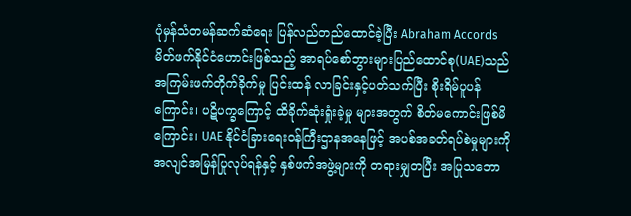ပုံမှန်သံတမန်ဆက်ဆံရေး ပြန်လည်တည်ထောင်ခဲ့ပြီး Abraham Accords မိတ်ဖက်နိုင်ငံဟောင်းဖြစ်သည့် အာရပ်စော်ဘွားများပြည်ထောင်စု(UAE)သည် အကြမ်းဖက်တိုက်ခိုက်မှု ပြင်းထန် လာခြင်းနှင့်ပတ်သက်ပြီး စိုးရိမ်ပူပန်ကြောင်း၊ ပဋိပက္ခကြောင့် ထိခိုက်ဆုံးရှုံးခဲ့မှု များအတွက် စိတ်မကောင်းဖြစ်မိကြောင်း၊ UAE နိုင်ငံခြားရေးဝန်ကြီးဌာနအနေဖြင့် အပစ်အခတ်ရပ်စဲမှုများကို အလျင်အမြန်ပြုလုပ်ရန်နှင့် နှစ်ဖက်အဖွဲ့များကို တရားမျှတပြီး အပြုသဘော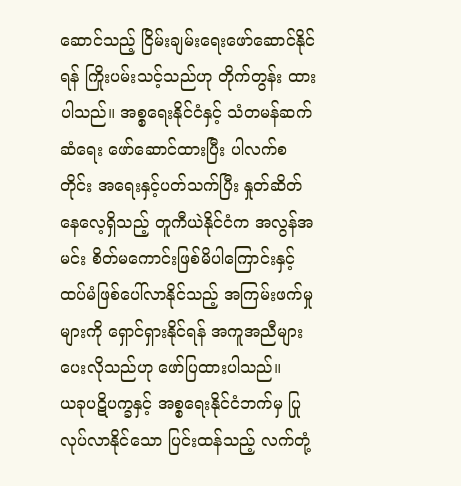ဆောင်သည့် ငြိမ်းချမ်းရေးဖော်ဆောင်နိုင်ရန် ကြိုးပမ်းသင့်သည်ဟု တိုက်တွန်း ထားပါသည်။ အစ္စရေးနိုင်ငံနှင့် သံတမန်ဆက်ဆံရေး ဖော်ဆောင်ထားပြီး ပါလက်စတိုင်း အရေးနှင့်ပတ်သက်ပြီး နှုတ်ဆိတ်နေလေ့ရှိသည့် တူကီယဲနိုင်ငံက အလွန်အမင်း စိတ်မကောင်းဖြစ်မိပါကြောင်းနှင့် ထပ်မံဖြစ်ပေါ်လာနိုင်သည့် အကြမ်းဖက်မှုများကို ရှောင်ရှားနိုင်ရန် အကူအညီများပေးလိုသည်ဟု ဖော်ပြထားပါသည်။
ယခုပဋိပက္ခနှင့် အစ္စရေးနိုင်ငံဘက်မှ ပြုလုပ်လာနိုင်သော ပြင်းထန်သည့် လက်တုံ့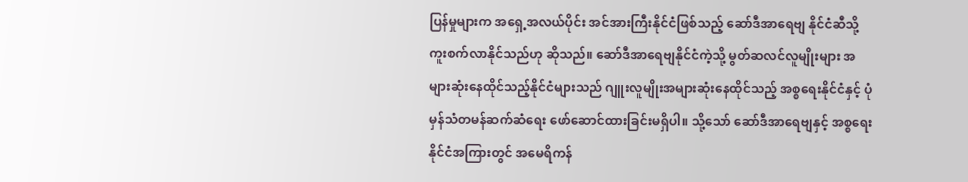ပြန်မှုများက အရှေ့အလယ်ပိုင်း အင်အားကြီးနိုင်ငံဖြစ်သည့် ဆော်ဒီအာရေဗျ နိုင်ငံဆီသို့ ကူးစက်လာနိုင်သည်ဟု ဆိုသည်။ ဆော်ဒီအာရေဗျနိုင်ငံကဲ့သို့ မွတ်ဆလင်လူမျိုးများ အများဆုံးနေထိုင်သည့်နိုင်ငံများသည် ဂျူးလူမျိုးအများဆုံးနေထိုင်သည့် အစ္စရေးနိုင်ငံနှင့် ပုံမှန်သံတမန်ဆက်ဆံရေး ဖော်ဆောင်ထားခြင်းမရှိပါ။ သို့သော် ဆော်ဒီအာရေဗျနှင့် အစ္စရေးနိုင်ငံအကြားတွင် အမေရိကန်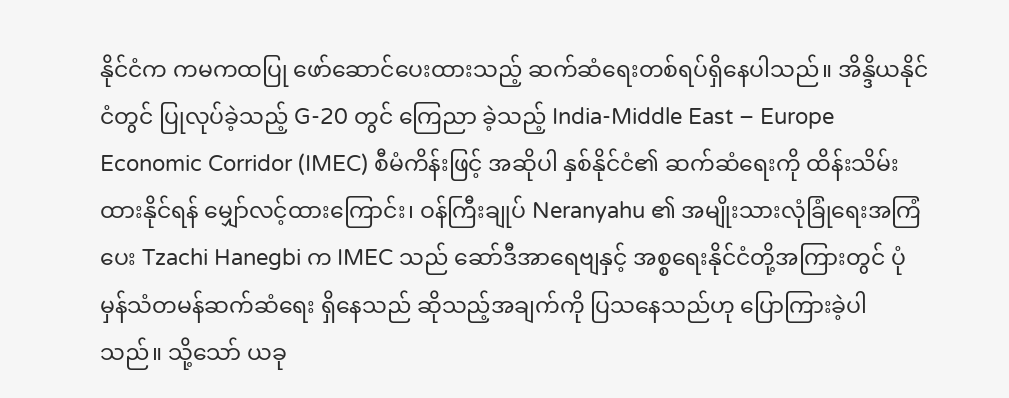နိုင်ငံက ကမကထပြု ဖော်ဆောင်ပေးထားသည့် ဆက်ဆံရေးတစ်ရပ်ရှိနေပါသည်။ အိန္ဒိယနိုင်ငံတွင် ပြုလုပ်ခဲ့သည့် G-20 တွင် ကြေညာ ခဲ့သည့် India-Middle East – Europe Economic Corridor (IMEC) စီမံကိန်းဖြင့် အဆိုပါ နှစ်နိုင်ငံ၏ ဆက်ဆံရေးကို ထိန်းသိမ်းထားနိုင်ရန် မျှော်လင့်ထားကြောင်း၊ ဝန်ကြီးချုပ် Neranyahu ၏ အမျိုးသားလုံခြုံရေးအကြံပေး Tzachi Hanegbi က IMEC သည် ဆော်ဒီအာရေဗျနှင့် အစ္စရေးနိုင်ငံတို့အကြားတွင် ပုံမှန်သံတမန်ဆက်ဆံရေး ရှိနေသည် ဆိုသည့်အချက်ကို ပြသနေသည်ဟု ပြောကြားခဲ့ပါသည်။ သို့သော် ယခု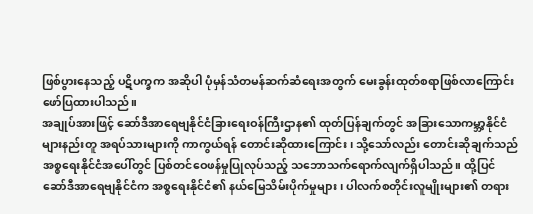ဖြစ်ပွားနေသည့် ပဋိပက္ခက အဆိုပါ ပုံမှန်သံတမန်ဆက်ဆံရေးအတွက် မေးခွန်းထုတ်စရာဖြစ်လာကြောင်း ဖော်ပြထားပါသည်။
အချုပ်အားဖြင့် ဆော်ဒီအာရေဗျနိုင်ငံခြားရေးဝန်ကြီးဌာန၏ ထုတ်ပြန်ချက်တွင် အခြားသောကမ္ဘာ့နိုင်ငံများနည်းတူ အရပ်သားများကို ကာကွယ်ရန် တောင်းဆိုထားကြောင်း၊ သို့သော်လည်း တောင်းဆိုချက်သည် အစ္စရေးနိုင်ငံအပေါ်တွင် ပြစ်တင်ဝေဖန်မှုပြုလုပ်သည့် သဘောသက်ရောက်လျက်ရှိပါသည်။ ထို့ပြင် ဆော်ဒီအာရေဗျနိုင်ငံက အစ္စရေးနိုင်ငံ၏ နယ်မြေသိမ်းပိုက်မှုများ၊ ပါလက်စတိုင်းလူမျိုးများ၏ တရား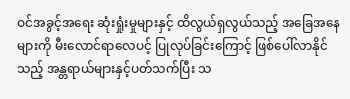ဝင်အခွင့်အရေး ဆုံးရှုံးမှုများနှင့် ထိလွယ်ရှလွယ်သည့် အခြေအနေများကို မီးလောင်ရာလေပင့် ပြုလုပ်ခြင်းကြောင့် ဖြစ်ပေါ်လာနိုင်သည့် အန္တရာယ်များနှင့်ပတ်သက်ပြီး သ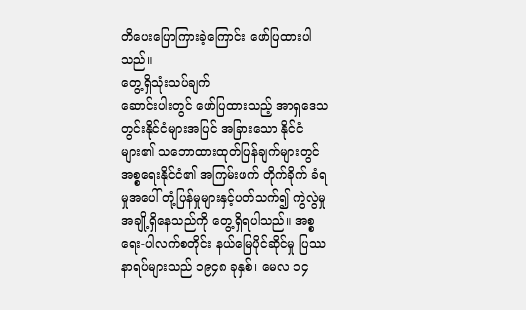တိပေးပြောကြားခဲ့ကြောင်း ဖော်ပြထားပါသည်။
တွေ့ရှိသုံးသပ်ချက်
ဆောင်းပါးတွင် ဖော်ပြထားသည့် အာရှဒေသတွင်းနိုင်ငံများအပြင် အခြားသော နိုင်ငံများ၏ သဘောထားထုတ်ပြန်ချက်များတွင် အစ္စရေးနိုင်ငံ၏ အကြမ်းဖက် တိုက်ခိုက် ခံရမှုအပေါ် တုံ့ပြန်မှုများနှင့်ပတ်သက်၍ ကွဲလွဲမှုအချို့ရှိနေသည်ကို တွေ့ရှိရပါသည်။ အစ္စရေး-ပါလက်စတိုင်း နယ်မြေပိုင်ဆိုင်မှု ပြဿနာရပ်များသည် ၁၉၄၈ ခုနှစ်၊ မေလ ၁၄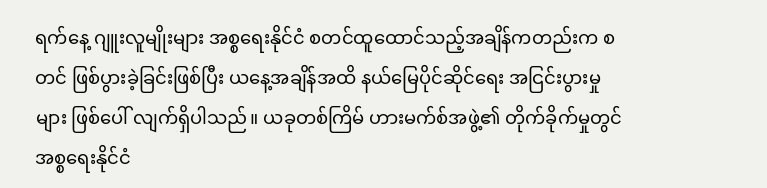ရက်နေ့ ဂျူးလူမျိုးများ အစ္စရေးနိုင်ငံ စတင်ထူထောင်သည့်အချိန်ကတည်းက စတင် ဖြစ်ပွားခဲ့ခြင်းဖြစ်ပြီး ယနေ့အချိန်အထိ နယ်မြေပိုင်ဆိုင်ရေး အငြင်းပွားမှုများ ဖြစ်ပေါ် လျက်ရှိပါသည်။ ယခုတစ်ကြိမ် ဟားမက်စ်အဖွဲ့၏ တိုက်ခိုက်မှုတွင် အစ္စရေးနိုင်ငံ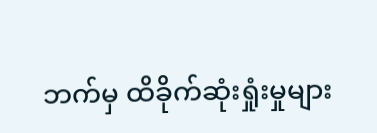ဘက်မှ ထိခိုက်ဆုံးရှုံးမှုများ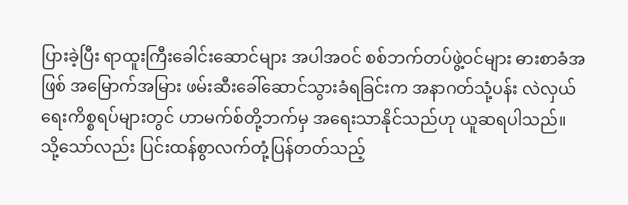ပြားခဲ့ပြီး ရာထူးကြီးခေါင်းဆောင်များ အပါအဝင် စစ်ဘက်တပ်ဖွဲ့ဝင်များ ဓားစာခံအဖြစ် အမြောက်အမြား ဖမ်းဆီးခေါ်ဆောင်သွားခံရခြင်းက အနာဂတ်သုံ့ပန်း လဲလှယ်ရေးကိစ္စရပ်များတွင် ဟာမက်စ်တို့ဘက်မှ အရေးသာနိုင်သည်ဟု ယူဆရပါသည်။
သို့သော်လည်း ပြင်းထန်စွာလက်တုံ့ပြန်တတ်သည့်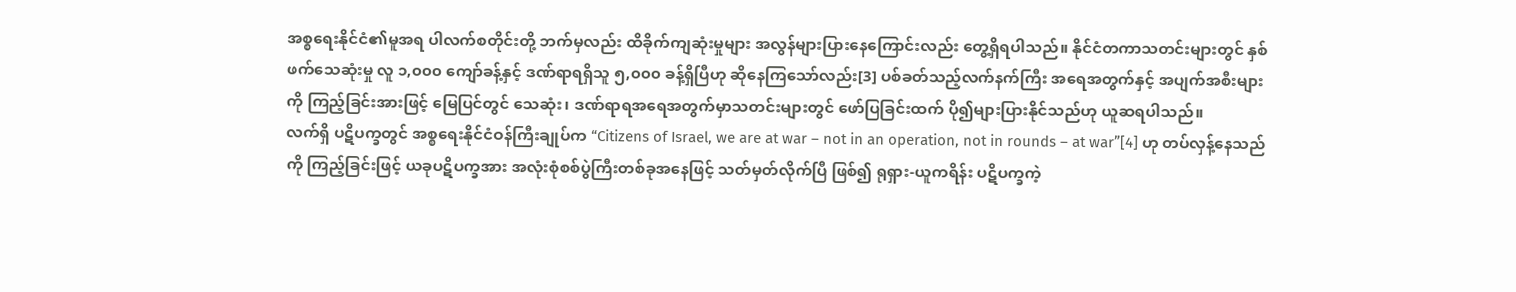အစ္စရေးနိုင်ငံ၏မူအရ ပါလက်စတိုင်းတို့ ဘက်မှလည်း ထိခိုက်ကျဆုံးမှုများ အလွန်များပြားနေကြောင်းလည်း တွေ့ရှိရပါသည်။ နိုင်ငံတကာသတင်းများတွင် နှစ်ဖက်သေဆုံးမှု လူ ၁,၀၀၀ ကျော်ခန့်နှင့် ဒဏ်ရာရရှိသူ ၅,၀၀၀ ခန့်ရှိပြီဟု ဆိုနေကြသော်လည်း[3] ပစ်ခတ်သည့်လက်နက်ကြီး အရေအတွက်နှင့် အပျက်အစီးများကို ကြည့်ခြင်းအားဖြင့် မြေပြင်တွင် သေဆုံး၊ ဒဏ်ရာရအရေအတွက်မှာသတင်းများတွင် ဖော်ပြခြင်းထက် ပို၍များပြားနိုင်သည်ဟု ယူဆရပါသည်။
လက်ရှိ ပဋိပက္ခတွင် အစ္စရေးနိုင်ငံဝန်ကြီးချုပ်က “Citizens of Israel, we are at war – not in an operation, not in rounds – at war”[4] ဟု တပ်လှန့်နေသည်ကို ကြည့်ခြင်းဖြင့် ယခုပဋိပက္ခအား အလုံးစုံစစ်ပွဲကြီးတစ်ခုအနေဖြင့် သတ်မှတ်လိုက်ပြီ ဖြစ်၍ ရုရှား-ယူကရိန်း ပဋိပက္ခကဲ့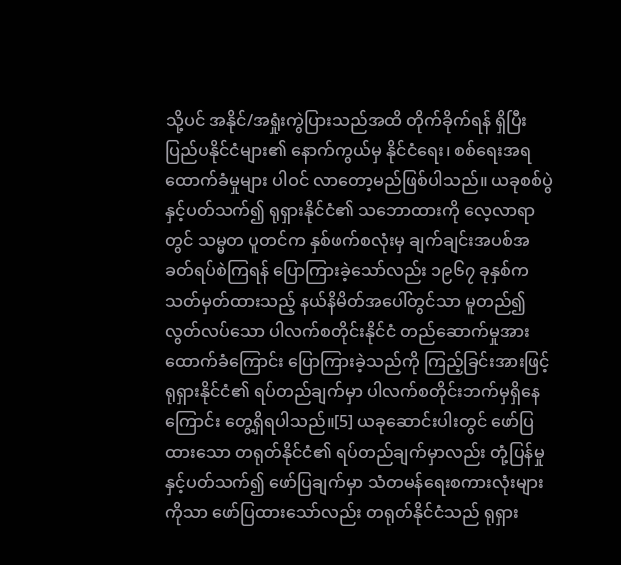သို့ပင် အနိုင်/အရှုံးကွဲပြားသည်အထိ တိုက်ခိုက်ရန် ရှိပြီး ပြည်ပနိုင်ငံများ၏ နောက်ကွယ်မှ နိုင်ငံရေး၊ စစ်ရေးအရ ထောက်ခံမှုများ ပါဝင် လာတော့မည်ဖြစ်ပါသည်။ ယခုစစ်ပွဲနှင့်ပတ်သက်၍ ရုရှားနိုင်ငံ၏ သဘောထားကို လေ့လာရာတွင် သမ္မတ ပူတင်က နှစ်ဖက်စလုံးမှ ချက်ချင်းအပစ်အခတ်ရပ်စဲကြရန် ပြောကြားခဲ့သော်လည်း ၁၉၆၇ ခုနှစ်က သတ်မှတ်ထားသည့် နယ်နိမိတ်အပေါ်တွင်သာ မူတည်၍ လွတ်လပ်သော ပါလက်စတိုင်းနိုင်ငံ တည်ဆောက်မှုအား ထောက်ခံကြောင်း ပြောကြားခဲ့သည်ကို ကြည့်ခြင်းအားဖြင့် ရုရှားနိုင်ငံ၏ ရပ်တည်ချက်မှာ ပါလက်စတိုင်းဘက်မှရှိနေကြောင်း တွေ့ရှိရပါသည်။[5] ယခုဆောင်းပါးတွင် ဖော်ပြထားသော တရုတ်နိုင်ငံ၏ ရပ်တည်ချက်မှာလည်း တုံ့ပြန်မှုနှင့်ပတ်သက်၍ ဖော်ပြချက်မှာ သံတမန်ရေးစကားလုံးများ ကိုသာ ဖော်ပြထားသော်လည်း တရုတ်နိုင်ငံသည် ရုရှား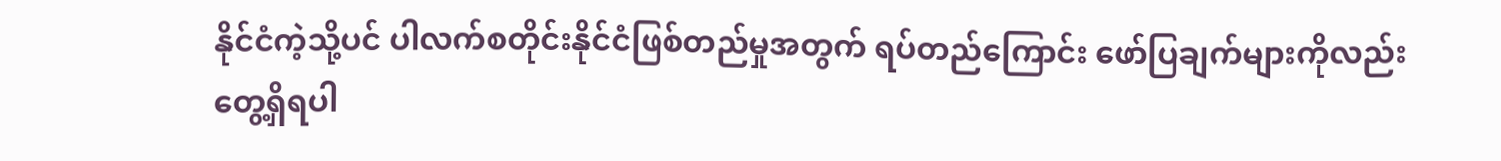နိုင်ငံကဲ့သို့ပင် ပါလက်စတိုင်းနိုင်ငံဖြစ်တည်မှုအတွက် ရပ်တည်ကြောင်း ဖော်ပြချက်များကိုလည်း တွေ့ရှိရပါ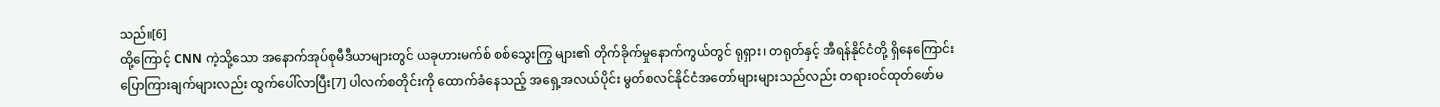သည်။[6]
ထို့ကြောင့် CNN ကဲ့သို့သော အနောက်အုပ်စုမီဒီယာများတွင် ယခုဟားမက်စ် စစ်သွေးကြွ များ၏ တိုက်ခိုက်မှုနောက်ကွယ်တွင် ရုရှား၊ တရုတ်နှင့် အီရန်နိုင်ငံတို့ ရှိနေကြောင်း ပြောကြားချက်များလည်း ထွက်ပေါ်လာပြီး[7] ပါလက်စတိုင်းကို ထောက်ခံနေသည့် အရှေ့အလယ်ပိုင်း မွတ်စလင်နိုင်ငံအတော်များများသည်လည်း တရားဝင်ထုတ်ဖော်မ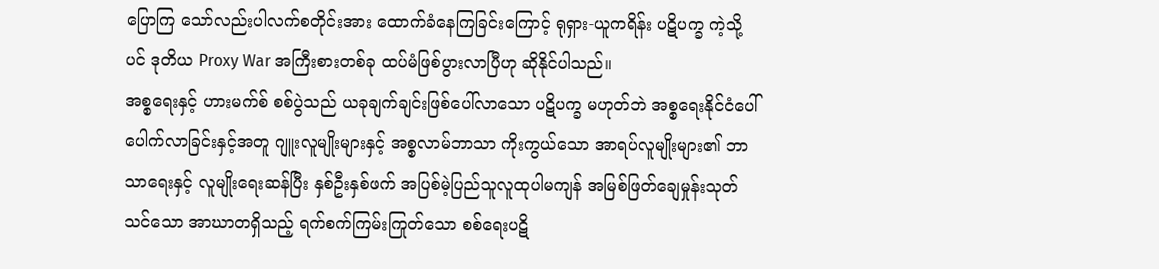ပြောကြ သော်လည်းပါလက်စတိုင်းအား ထောက်ခံနေကြခြင်းကြောင့် ရုရှား-ယူကရိန်း ပဋိပက္ခ ကဲ့သို့ပင် ဒုတိယ Proxy War အကြီးစားတစ်ခု ထပ်မံဖြစ်ပွားလာပြီဟု ဆိုနိုင်ပါသည်။
အစ္စရေးနှင့် ဟားမက်စ် စစ်ပွဲသည် ယခုချက်ချင်းဖြစ်ပေါ်လာသော ပဋိပက္ခ မဟုတ်ဘဲ အစ္စရေးနိုင်ငံပေါ်ပေါက်လာခြင်းနှင့်အတူ ဂျူးလူမျိုးများနှင့် အစ္စလာမ်ဘာသာ ကိုးကွယ်သော အာရပ်လူမျိုးများ၏ ဘာသာရေးနှင့် လူမျိုးရေးဆန်ပြီး နှစ်ဦးနှစ်ဖက် အပြစ်မဲ့ပြည်သူလူထုပါမကျန် အမြစ်ဖြတ်ချေမှုန်းသုတ်သင်သော အာဃာတရှိသည့် ရက်စက်ကြမ်းကြုတ်သော စစ်ရေးပဋိ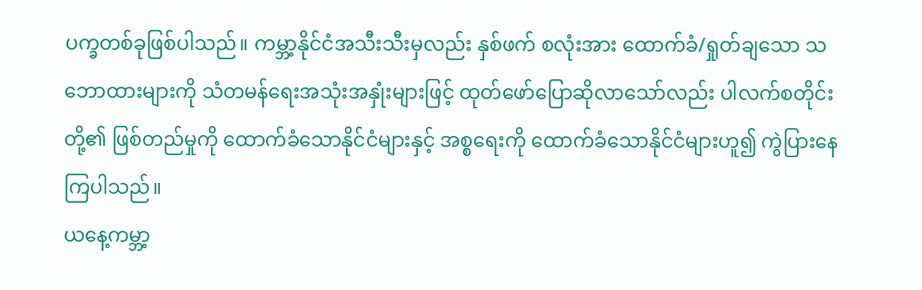ပက္ခတစ်ခုဖြစ်ပါသည်။ ကမ္ဘာ့နိုင်ငံအသီးသီးမှလည်း နှစ်ဖက် စလုံးအား ထောက်ခံ/ရှုတ်ချသော သဘောထားများကို သံတမန်ရေးအသုံးအနှုံးများဖြင့် ထုတ်ဖော်ပြောဆိုလာသော်လည်း ပါလက်စတိုင်းတို့၏ ဖြစ်တည်မှုကို ထောက်ခံသောနိုင်ငံများနှင့် အစ္စရေးကို ထောက်ခံသောနိုင်ငံများဟူ၍ ကွဲပြားနေကြပါသည်။
ယနေ့ကမ္ဘာ့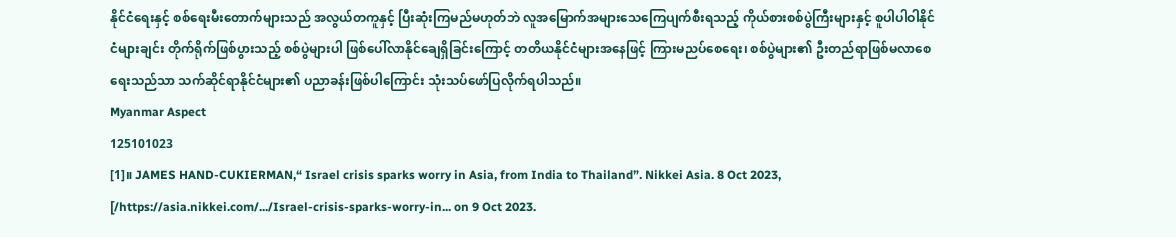နိုင်ငံရေးနှင့် စစ်ရေးမီးတောက်များသည် အလွယ်တကူနှင့် ပြီးဆုံးကြမည်မဟုတ်ဘဲ လူအမြောက်အများသေကြေပျက်စီးရသည့် ကိုယ်စားစစ်ပွဲကြီးများနှင့် စူပါပါဝါနိုင်ငံများချင်း တိုက်ရိုက်ဖြစ်ပွားသည့် စစ်ပွဲများပါ ဖြစ်ပေါ်လာနိုင်ချေရှိခြင်းကြောင့် တတိယနိုင်ငံများအနေဖြင့် ကြားမညပ်စေရေး၊ စစ်ပွဲများ၏ ဦးတည်ရာဖြစ်မလာစေရေးသည်သာ သက်ဆိုင်ရာနိုင်ငံများ၏ ပညာခန်းဖြစ်ပါကြောင်း သုံးသပ်ဖော်ပြလိုက်ရပါသည်။
Myanmar Aspect
125101023
[1]။ JAMES HAND-CUKIERMAN,“ Israel crisis sparks worry in Asia, from India to Thailand”. Nikkei Asia. 8 Oct 2023, [/https://asia.nikkei.com/.../Israel-crisis-sparks-worry-in... on 9 Oct 2023.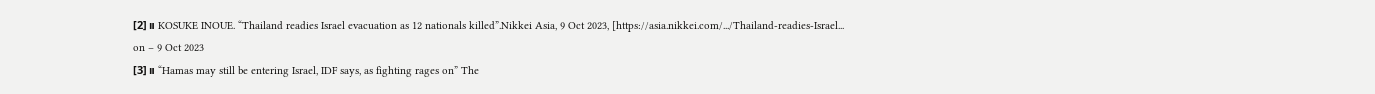[2]။ KOSUKE INOUE. “Thailand readies Israel evacuation as 12 nationals killed”.Nikkei Asia, 9 Oct 2023, [https://asia.nikkei.com/.../Thailand-readies-Israel... on – 9 Oct 2023
[3]။ “Hamas may still be entering Israel, IDF says, as fighting rages on” The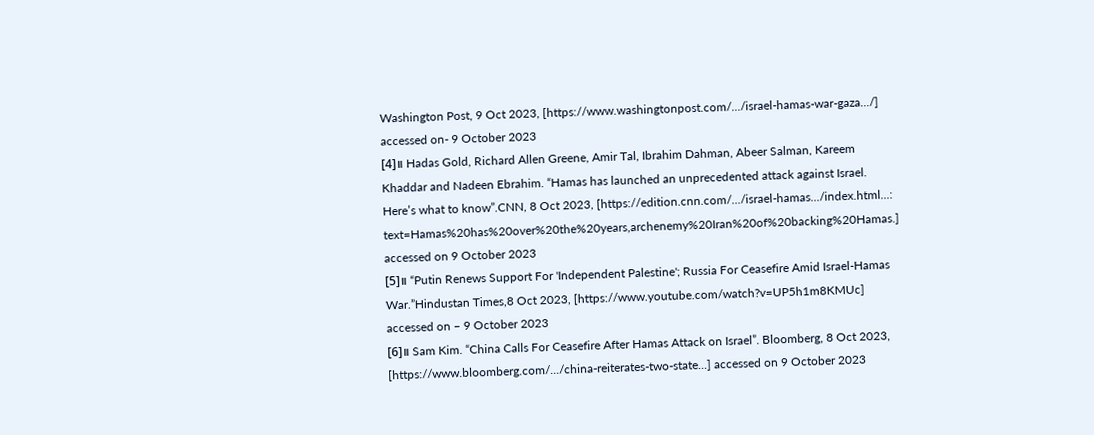Washington Post, 9 Oct 2023, [https://www.washingtonpost.com/.../israel-hamas-war-gaza.../] accessed on- 9 October 2023
[4]။ Hadas Gold, Richard Allen Greene, Amir Tal, Ibrahim Dahman, Abeer Salman, Kareem Khaddar and Nadeen Ebrahim. “Hamas has launched an unprecedented attack against Israel. Here’s what to know”.CNN, 8 Oct 2023, [https://edition.cnn.com/.../israel-hamas.../index.html...: text=Hamas%20has%20over%20the%20years,archenemy%20Iran%20of%20backing%20Hamas.] accessed on 9 October 2023
[5]။ “Putin Renews Support For 'Independent Palestine'; Russia For Ceasefire Amid Israel-Hamas War.”Hindustan Times,8 Oct 2023, [https://www.youtube.com/watch?v=UP5h1m8KMUc] accessed on – 9 October 2023
[6]။ Sam Kim. “China Calls For Ceasefire After Hamas Attack on Israel”. Bloomberg, 8 Oct 2023, [https://www.bloomberg.com/.../china-reiterates-two-state...] accessed on 9 October 2023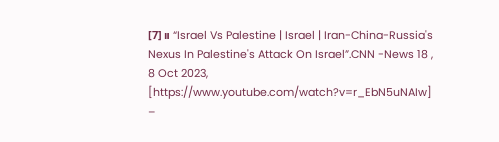[7]။ “Israel Vs Palestine | Israel | Iran-China-Russia's Nexus In Palestine's Attack On Israel”.CNN -News 18 , 8 Oct 2023, [https://www.youtube.com/watch?v=r_EbN5uNAIw] –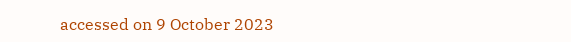accessed on 9 October 2023